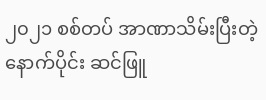၂၀၂၁ စစ်တပ် အာဏာသိမ်းပြီးတဲ့နောက်ပိုင်း ဆင်ဖြူ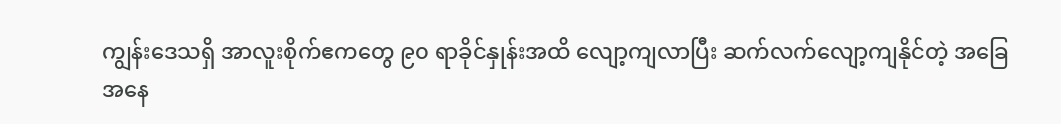ကျွန်းဒေသရှိ အာလူးစိုက်ဧကတွေ ၉၀ ရာခိုင်နှုန်းအထိ လျော့ကျလာပြီး ဆက်လက်လျော့ကျနိုင်တဲ့ အခြေအနေ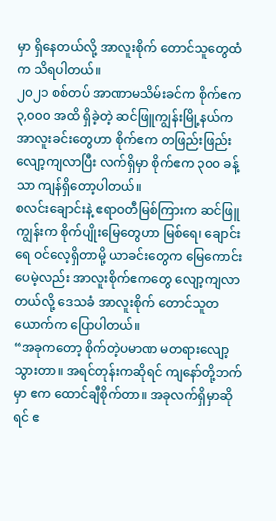မှာ ရှိနေတယ်လို့ အာလူးစိုက် တောင်သူတွေထံက သိရပါတယ်။
၂၀၂၁ စစ်တပ် အာဏာမသိမ်းခင်က စိုက်ဧက ၃,၀၀၀ အထိ ရှိခဲ့တဲ့ ဆင်ဖြူကျွန်းမြို့နယ်က အာလူးခင်းတွေဟာ စိုက်ဧက တဖြည်းဖြည်း လျော့ကျလာပြီး လက်ရှိမှာ စိုက်ဧက ၃၀၀ ခန့်သာ ကျန်ရှိတော့ပါတယ်။
စလင်းချောင်းနဲ့ ဧရာဝတီမြစ်ကြားက ဆင်ဖြူကျွန်းက စိုက်ပျိုးမြေတွေဟာ မြစ်ရေ၊ ချောင်းရေ ဝင်လေ့ရှိတာမို့ ယာခင်းတွေက မြေကောင်းပေမဲ့လည်း အာလူးစိုက်ဧကတွေ လျော့ကျလာတယ်လို့ ဒေသခံ အာလူးစိုက် တောင်သူတယောက်က ပြောပါတယ်။
“အခုကတော့ စိုက်တဲ့ပမာဏ မတရားလျော့သွားတာ။ အရင်တုန်းကဆိုရင် ကျနော်တို့ဘက်မှာ ဧက ထောင်ချီစိုက်တာ။ အခုလက်ရှိမှာဆိုရင် ဧ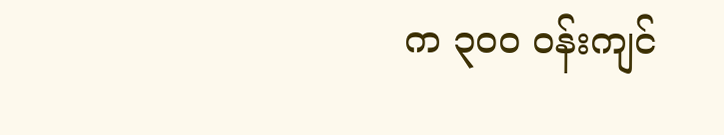က ၃၀၀ ဝန်းကျင်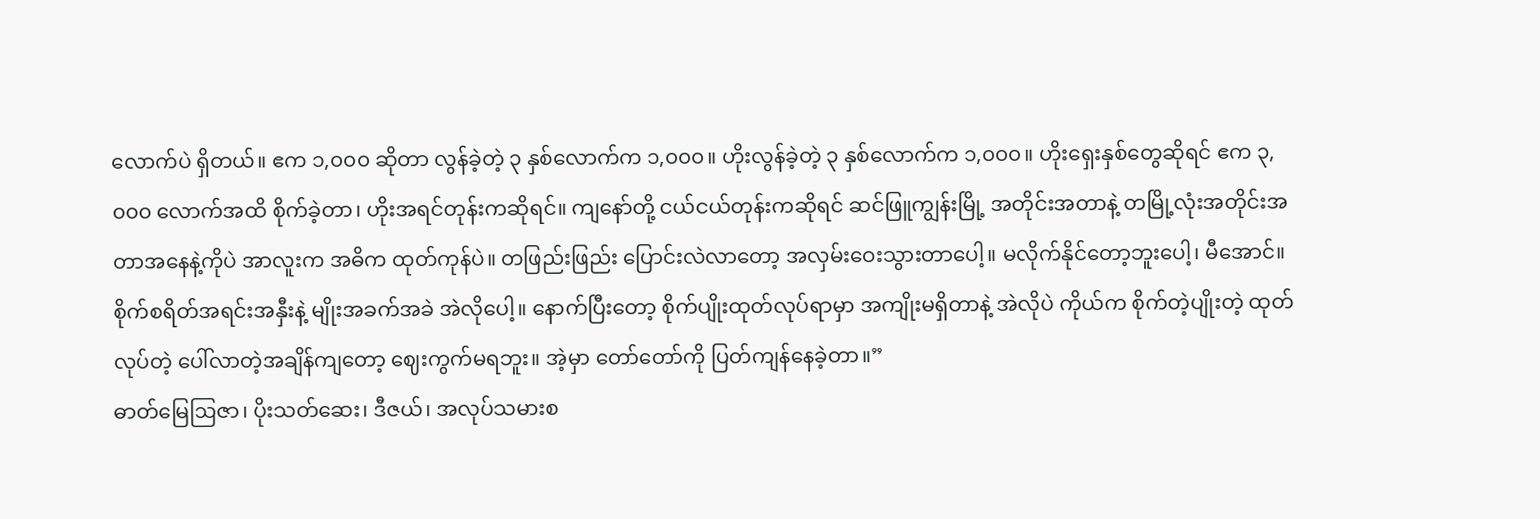လောက်ပဲ ရှိတယ်။ ဧက ၁,၀၀၀ ဆိုတာ လွန်ခဲ့တဲ့ ၃ နှစ်လောက်က ၁,၀၀၀။ ဟိုးလွန်ခဲ့တဲ့ ၃ နှစ်လောက်က ၁,၀၀၀။ ဟိုးရှေးနှစ်တွေဆိုရင် ဧက ၃,၀၀၀ လောက်အထိ စိုက်ခဲ့တာ၊ ဟိုးအရင်တုန်းကဆိုရင်။ ကျနော်တို့ ငယ်ငယ်တုန်းကဆိုရင် ဆင်ဖြူကျွန်းမြို့ အတိုင်းအတာနဲ့ တမြို့လုံးအတိုင်းအတာအနေနဲ့ကိုပဲ အာလူးက အဓိက ထုတ်ကုန်ပဲ။ တဖြည်းဖြည်း ပြောင်းလဲလာတော့ အလှမ်းဝေးသွားတာပေါ့။ မလိုက်နိုင်တော့ဘူးပေါ့၊ မီအောင်။ စိုက်စရိတ်အရင်းအနှီးနဲ့ မျိုးအခက်အခဲ အဲလိုပေါ့။ နောက်ပြီးတော့ စိုက်ပျိုးထုတ်လုပ်ရာမှာ အကျိုးမရှိတာနဲ့ အဲလိုပဲ ကိုယ်က စိုက်တဲ့ပျိုးတဲ့ ထုတ်လုပ်တဲ့ ပေါ်လာတဲ့အချိန်ကျတော့ ဈေးကွက်မရဘူး။ အဲ့မှာ တော်တော်ကို ပြတ်ကျန်နေခဲ့တာ။”
ဓာတ်မြေဩဇာ၊ ပိုးသတ်ဆေး၊ ဒီဇယ်၊ အလုပ်သမားစ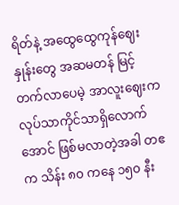ရိတ်နဲ့ အထွေထွေကုန်ဈေးနှုန်းတွေ အဆမတန် မြင့်တက်လာပေမဲ့ အာလူးဈေးက လုပ်သာကိုင်သာရှိလောက်အောင် ဖြစ်မလာတဲ့အခါ တဧက သိန်း ၈၀ ကနေ ၁၅၀ နီး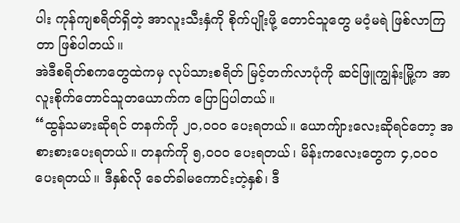ပါး ကုန်ကျစရိတ်ရှိတဲ့ အာလူးသီးနှံကို စိုက်ပျိုးဖို့ တောင်သူတွေ မဝံ့မရဲ ဖြစ်လာကြတာ ဖြစ်ပါတယ်။
အဲဒီစရိတ်စကတွေထဲကမှ လုပ်သားစရိတ် မြင့်တက်လာပုံကို ဆင်ဖြူကျွန်းမြို့က အာလူးစိုက်တောင်သူတယောက်က ပြောပြပါတယ်။
“ထွန်သမားဆိုရင် တနက်ကို ၂၀,၀၀၀ ပေးရတယ်။ ယောကျ်ားလေးဆိုရင်တော့ အစားစားပေးရတယ်။ တနက်ကို ၅,၀၀၀ ပေးရတယ်၊ မိန်းကလေးတွေက ၄,၀၀၀ ပေးရတယ်။ ဒီနှစ်လို ခေတ်ခါမကောင်းတဲ့နှစ်၊ ဒီ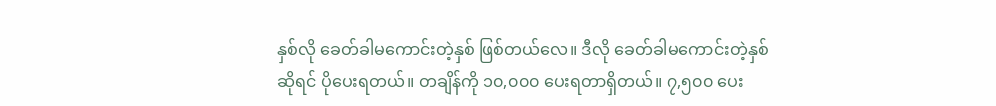နှစ်လို ခေတ်ခါမကောင်းတဲ့နှစ် ဖြစ်တယ်လေ။ ဒီလို ခေတ်ခါမကောင်းတဲ့နှစ်ဆိုရင် ပိုပေးရတယ်။ တချိန်ကို ၁၀,၀၀၀ ပေးရတာရှိတယ်။ ၇,၅၀၀ ပေး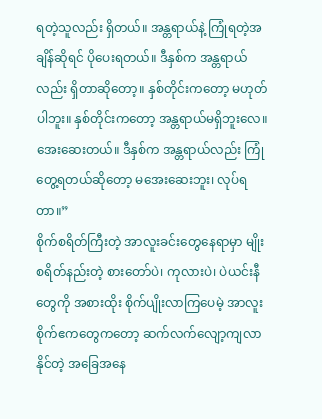ရတဲ့သူလည်း ရှိတယ်။ အန္တရာယ်နဲ့ ကြုံရတဲ့အချိန်ဆိုရင် ပိုပေးရတယ်။ ဒီနှစ်က အန္တရာယ်လည်း ရှိတာဆိုတော့။ နှစ်တိုင်းကတော့ မဟုတ်ပါဘူး။ နှစ်တိုင်းကတော့ အန္တရာယ်မရှိဘူးလေ။ အေးဆေးတယ်။ ဒီနှစ်က အန္တရာယ်လည်း ကြုံတွေ့ရတယ်ဆိုတော့ မအေးဆေးဘူး၊ လုပ်ရတာ။”
စိုက်စရိတ်ကြီးတဲ့ အာလူးခင်းတွေနေရာမှာ မျိုးစရိတ်နည်းတဲ့ စားတော်ပဲ၊ ကုလားပဲ၊ ပဲယင်းနီတွေကို အစားထိုး စိုက်ပျိုးလာကြပေမဲ့ အာလူးစိုက်ဧကတွေကတော့ ဆက်လက်လျော့ကျလာနိုင်တဲ့ အခြေအနေ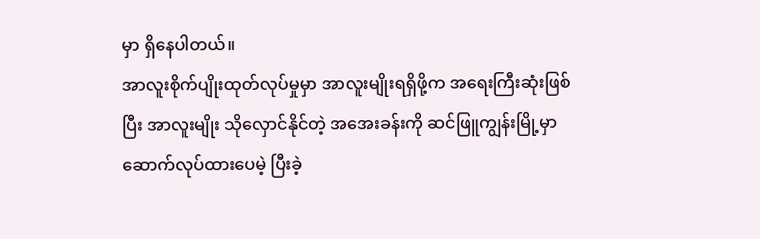မှာ ရှိနေပါတယ်။
အာလူးစိုက်ပျိုးထုတ်လုပ်မှုမှာ အာလူးမျိုးရရှိဖို့က အရေးကြီးဆုံးဖြစ်ပြီး အာလူးမျိုး သိုလှောင်နိုင်တဲ့ အအေးခန်းကို ဆင်ဖြူကျွန်းမြို့မှာ ဆောက်လုပ်ထားပေမဲ့ ပြီးခဲ့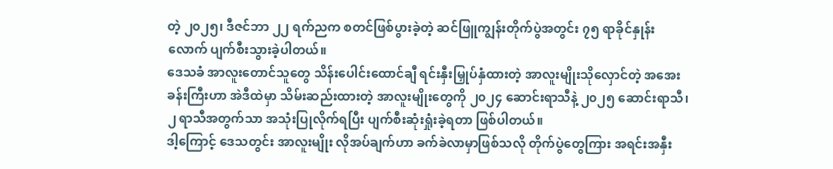တဲ့ ၂၀၂၅၊ ဒီဇင်ဘာ ၂၂ ရက်ညက စတင်ဖြစ်ပွားခဲ့တဲ့ ဆင်ဖြူကျွန်းတိုက်ပွဲအတွင်း ၇၅ ရာခိုင်နှုန်းလောက် ပျက်စီးသွားခဲ့ပါတယ်။
ဒေသခံ အာလူးတောင်သူတွေ သိန်းပေါင်းထောင်ချီ ရင်းနှီးမြှုပ်နှံထားတဲ့ အာလူးမျိုးသိုလှောင်တဲ့ အအေးခန်းကြီးဟာ အဲဒီထဲမှာ သိမ်းဆည်းထားတဲ့ အာလူးမျိုးတွေကို ၂၀၂၄ ဆောင်းရာသီနဲ့ ၂၀၂၅ ဆောင်းရာသီ၊ ၂ ရာသီအတွက်သာ အသုံးပြုလိုက်ရပြီး ပျက်စီးဆုံးရှုံးခဲ့ရတာ ဖြစ်ပါတယ်။
ဒါ့ကြောင့် ဒေသတွင်း အာလူးမျိုး လိုအပ်ချက်ဟာ ခက်ခဲလာမှာဖြစ်သလို တိုက်ပွဲတွေကြား အရင်းအနှီး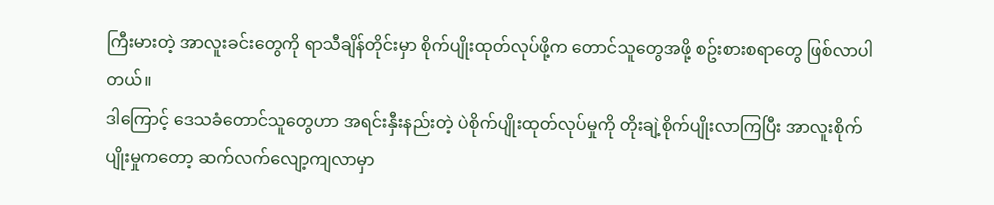ကြီးမားတဲ့ အာလူးခင်းတွေကို ရာသီချိန်တိုင်းမှာ စိုက်ပျိုးထုတ်လုပ်ဖို့က တောင်သူတွေအဖို့ စဥ်းစားစရာတွေ ဖြစ်လာပါတယ်။
ဒါကြောင့် ဒေသခံတောင်သူတွေဟာ အရင်းနှီးနည်းတဲ့ ပဲစိုက်ပျိုးထုတ်လုပ်မှုကို တိုးချဲ့စိုက်ပျိုးလာကြပြီး အာလူးစိုက်ပျိုးမှုကတော့ ဆက်လက်လျော့ကျလာမှာ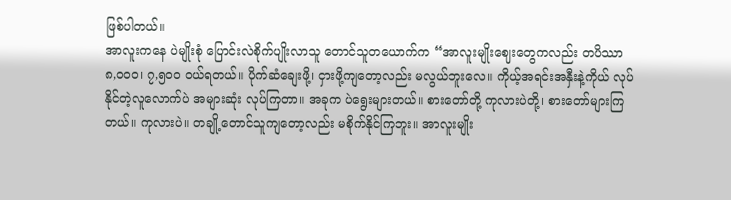ဖြစ်ပါတယ်။
အာလူးကနေ ပဲမျိုးစုံ ပြောင်းလဲစိုက်ပျိုးလာသူ တောင်သူတယောက်က “အာလူးမျိုးဈေးတွေကလည်း တပိဿာ ၈,၀၀၀၊ ၇,၅၀၀ ဝယ်ရတယ်။ ပိုက်ဆံချေးဖို့၊ ငှားဖို့ကျတော့လည်း မလွယ်ဘူးလေ။ ကိုယ့်အရင်းအနှီးနဲ့ကိုယ် လုပ်နိုင်တဲ့လူလောက်ပဲ အများဆုံး လုပ်ကြတာ။ အခုက ပဲရွေးများတယ်။ စားတော်တို့ ကုလားပဲတို့၊ စားတော်များကြတယ်။ ကုလားပဲ။ တချို့တောင်သူကျတော့လည်း မစိုက်နိုင်ကြဘူး။ အာလူးမျိုး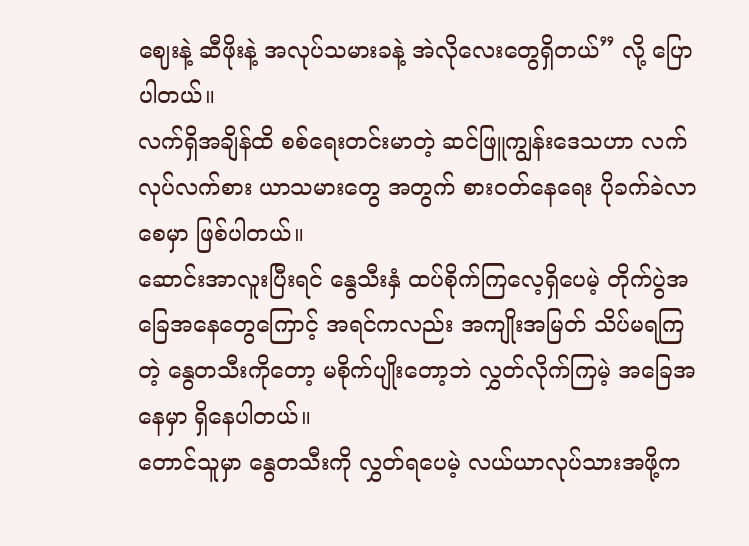ဈေးနဲ့ ဆီဖိုးနဲ့ အလုပ်သမားခနဲ့ အဲလိုလေးတွေရှိတယ်” လို့ ပြောပါတယ်။
လက်ရှိအချိန်ထိ စစ်ရေးတင်းမာတဲ့ ဆင်ဖြူကျွန်းဒေသဟာ လက်လုပ်လက်စား ယာသမားတွေ အတွက် စားဝတ်နေရေး ပိုခက်ခဲလာစေမှာ ဖြစ်ပါတယ်။
ဆောင်းအာလူးပြီးရင် နွေသီးနှံ ထပ်စိုက်ကြလေ့ရှိပေမဲ့ တိုက်ပွဲအခြေအနေတွေကြောင့် အရင်ကလည်း အကျိုးအမြတ် သိပ်မရကြတဲ့ နွေတသီးကိုတော့ မစိုက်ပျိုးတော့ဘဲ လွှတ်လိုက်ကြမဲ့ အခြေအနေမှာ ရှိနေပါတယ်။
တောင်သူမှာ နွေတသီးကို လွှတ်ရပေမဲ့ လယ်ယာလုပ်သားအဖို့က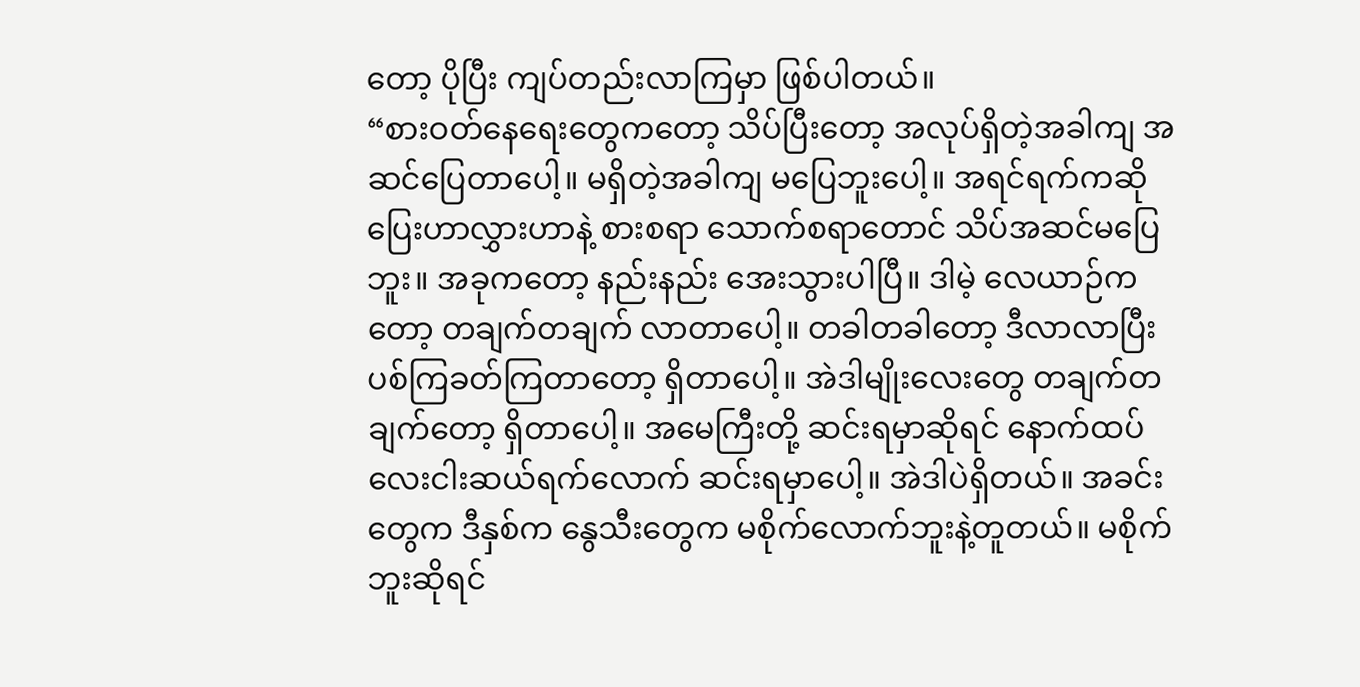တော့ ပိုပြီး ကျပ်တည်းလာကြမှာ ဖြစ်ပါတယ်။
“စားဝတ်နေရေးတွေကတော့ သိပ်ပြီးတော့ အလုပ်ရှိတဲ့အခါကျ အဆင်ပြေတာပေါ့။ မရှိတဲ့အခါကျ မပြေဘူးပေါ့။ အရင်ရက်ကဆို ပြေးဟာလွှားဟာနဲ့ စားစရာ သောက်စရာတောင် သိပ်အဆင်မပြေဘူး။ အခုကတော့ နည်းနည်း အေးသွားပါပြီ။ ဒါမဲ့ လေယာဉ်ကတော့ တချက်တချက် လာတာပေါ့။ တခါတခါတော့ ဒီလာလာပြီး ပစ်ကြခတ်ကြတာတော့ ရှိတာပေါ့။ အဲဒါမျိုးလေးတွေ တချက်တချက်တော့ ရှိတာပေါ့။ အမေကြီးတို့ ဆင်းရမှာဆိုရင် နောက်ထပ် လေးငါးဆယ်ရက်လောက် ဆင်းရမှာပေါ့။ အဲဒါပဲရှိတယ်။ အခင်းတွေက ဒီနှစ်က နွေသီးတွေက မစိုက်လောက်ဘူးနဲ့တူတယ်။ မစိုက်ဘူးဆိုရင်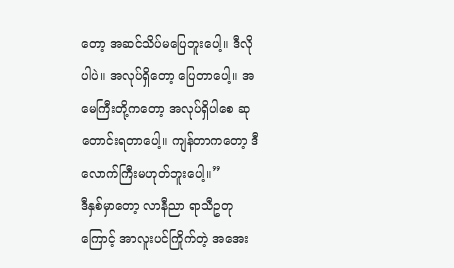တော့ အဆင်သိပ်မပြေဘူးပေါ့။ ဒီလိုပါပဲ။ အလုပ်ရှိတော့ ပြေတာပေါ့။ အမေကြီးတို့ကတော့ အလုပ်ရှိပါစေ ဆုတောင်းရတာပေါ့။ ကျန်တာကတော့ ဒီလောက်ကြီးမဟုတ်ဘူးပေါ့။”
ဒီနှစ်မှာတော့ လာနီညာ ရာသီဥတုကြောင့် အာလူးပင်ကြိုက်တဲ့ အအေး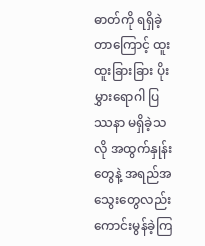ဓာတ်ကို ရရှိခဲ့တာကြောင့် ထူးထူးခြားခြား ပိုးမွှားရောဂါ ပြဿနာ မရှိခဲ့သလို အထွက်နှုန်းတွေနဲ့ အရည်အသွေးတွေလည်း ကောင်းမွန်ခဲ့ကြ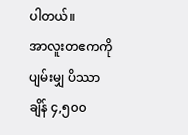ပါတယ်။
အာလူးတဧကကို ပျမ်းမျှ ပိဿာချိန် ၄,၅၀၀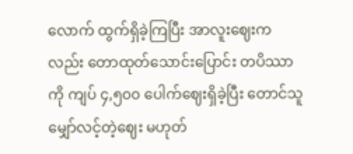လောက် ထွက်ရှိခဲ့ကြပြီး အာလူးဈေးကလည်း တောထုတ်သောင်းပြောင်း တပိဿာကို ကျပ် ၄,၅၀၀ ပေါက်ဈေးရှိခဲ့ပြီး တောင်သူမျှော်လင့်တဲ့ဈေး မဟုတ်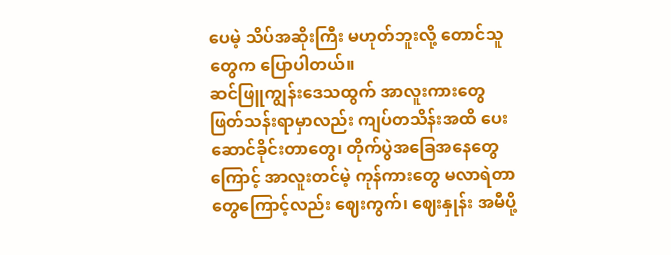ပေမဲ့ သိပ်အဆိုးကြီး မဟုတ်ဘူးလို့ တောင်သူတွေက ပြောပါတယ်။
ဆင်ဖြူကျွန်းဒေသထွက် အာလူးကားတွေ ဖြတ်သန်းရာမှာလည်း ကျပ်တသိန်းအထိ ပေးဆောင်ခိုင်းတာတွေ၊ တိုက်ပွဲအခြေအနေတွေကြောင့် အာလူးတင်မဲ့ ကုန်ကားတွေ မလာရဲတာတွေကြောင့်လည်း ဈေးကွက်၊ ဈေးနှုန်း အမီပို့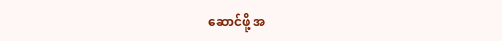ဆောင်ဖို့ အ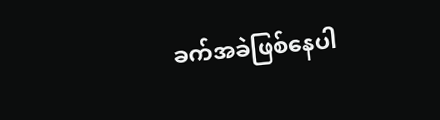ခက်အခဲဖြစ်နေပါ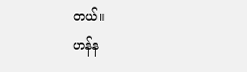တယ်။
ဟန်န